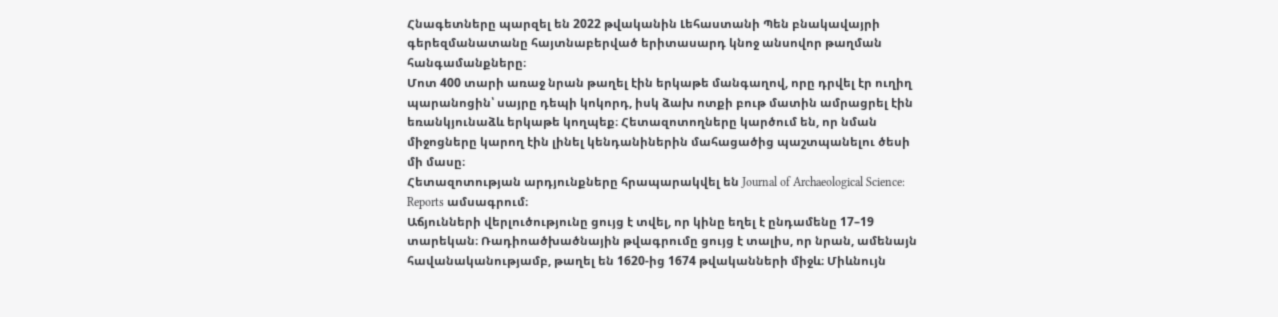Հնագետները պարզել են 2022 թվականին Լեհաստանի Պեն բնակավայրի գերեզմանատանը հայտնաբերված երիտասարդ կնոջ անսովոր թաղման հանգամանքները։
Մոտ 400 տարի առաջ նրան թաղել էին երկաթե մանգաղով, որը դրվել էր ուղիղ պարանոցին՝ սայրը դեպի կոկորդ, իսկ ձախ ոտքի բութ մատին ամրացրել էին եռանկյունաձև երկաթե կողպեք։ Հետազոտողները կարծում են, որ նման միջոցները կարող էին լինել կենդանիներին մահացածից պաշտպանելու ծեսի մի մասը։
Հետազոտության արդյունքները հրապարակվել են Journal of Archaeological Science: Reports ամսագրում։
Աճյունների վերլուծությունը ցույց է տվել, որ կինը եղել է ընդամենը 17–19 տարեկան։ Ռադիոածխածնային թվագրումը ցույց է տալիս, որ նրան, ամենայն հավանականությամբ, թաղել են 1620-ից 1674 թվականների միջև։ Միևնույն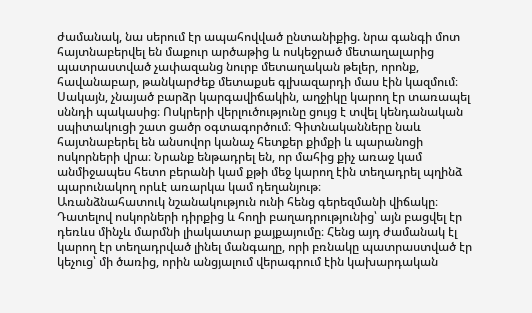ժամանակ, նա սերում էր ապահովված ընտանիքից. նրա գանգի մոտ հայտնաբերվել են մաքուր արծաթից և ոսկեջրած մետաղալարից պատրաստված չափազանց նուրբ մետաղական թելեր, որոնք, հավանաբար, թանկարժեք մետաքսե գլխազարդի մաս էին կազմում։
Սակայն, չնայած բարձր կարգավիճակին, աղջիկը կարող էր տառապել սննդի պակասից։ Ոսկրերի վերլուծությունը ցույց է տվել կենդանական սպիտակուցի շատ ցածր օգտագործում։ Գիտնականները նաև հայտնաբերել են անսովոր կանաչ հետքեր քիմքի և պարանոցի ոսկորների վրա։ Նրանք ենթադրել են, որ մահից քիչ առաջ կամ անմիջապես հետո բերանի կամ քթի մեջ կարող էին տեղադրել պղինձ պարունակող որևէ առարկա կամ դեղանյութ։
Առանձնահատուկ նշանակություն ունի հենց գերեզմանի վիճակը։ Դատելով ոսկորների դիրքից և հողի բաղադրությունից՝ այն բացվել էր դեռևս մինչև մարմնի լիակատար քայքայումը։ Հենց այդ ժամանակ էլ կարող էր տեղադրված լինել մանգաղը, որի բռնակը պատրաստված էր կեչուց՝ մի ծառից, որին անցյալում վերագրում էին կախարդական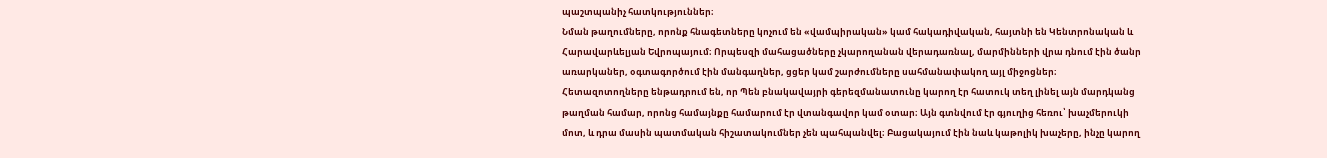պաշտպանիչ հատկություններ։
Նման թաղումները, որոնք հնագետները կոչում են «վամպիրական» կամ հակադիվական, հայտնի են Կենտրոնական և Հարավարևելյան Եվրոպայում։ Որպեսզի մահացածները չկարողանան վերադառնալ, մարմինների վրա դնում էին ծանր առարկաներ, օգտագործում էին մանգաղներ, ցցեր կամ շարժումները սահմանափակող այլ միջոցներ։
Հետազոտողները ենթադրում են, որ Պեն բնակավայրի գերեզմանատունը կարող էր հատուկ տեղ լինել այն մարդկանց թաղման համար, որոնց համայնքը համարում էր վտանգավոր կամ օտար։ Այն գտնվում էր գյուղից հեռու՝ խաչմերուկի մոտ, և դրա մասին պատմական հիշատակումներ չեն պահպանվել։ Բացակայում էին նաև կաթոլիկ խաչերը, ինչը կարող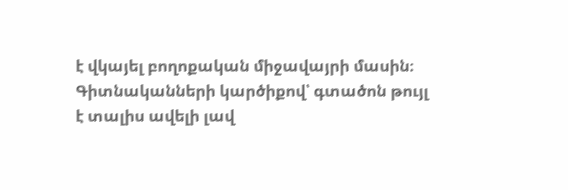է վկայել բողոքական միջավայրի մասին։
Գիտնականների կարծիքով՝ գտածոն թույլ է տալիս ավելի լավ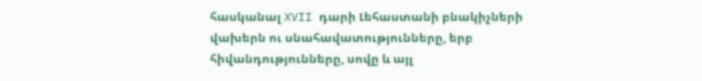հասկանալ XVII դարի Լեհաստանի բնակիչների վախերն ու սնահավատությունները, երբ հիվանդությունները, սովը և այլ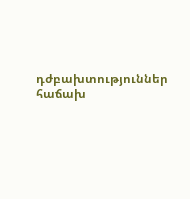դժբախտություններ հաճախ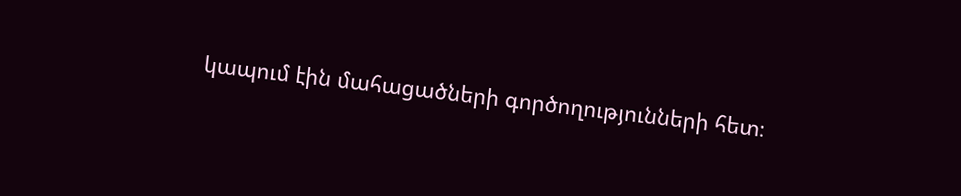կապում էին մահացածների գործողությունների հետ։